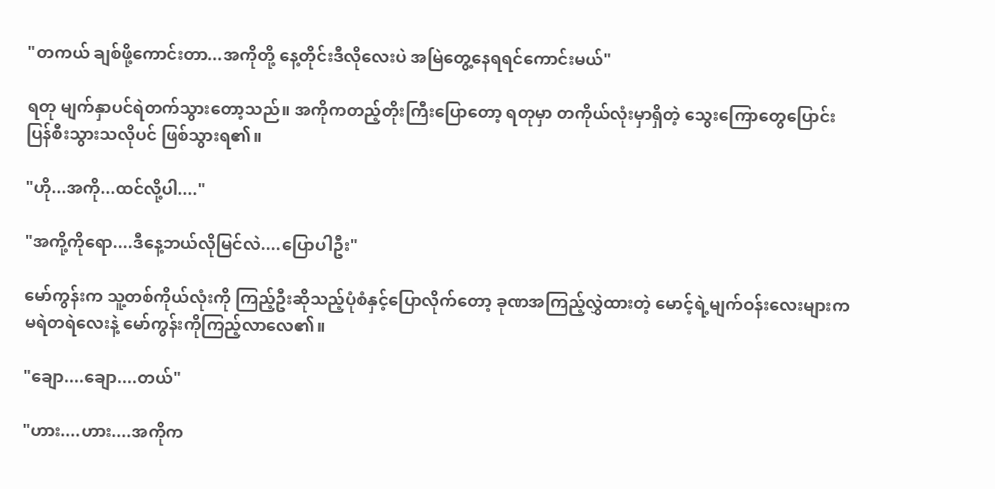"တကယ် ချစ်ဖို့ကောင်းတာ...အကိုတို့ နေ့တိုင်းဒီလိုလေးပဲ အမြဲတွေ့နေရရင်ကောင်းမယ်"

ရတု ‌မျက်နှာပင်ရဲတက်သွားတော့သည်။ အကိုကတည့်တိုးကြီးပြောတော့ ရတုမှာ တကိုယ်လုံးမှာရှိတဲ့ သွေးကြောတွေပြောင်းပြန်စီးသွားသလိုပင် ဖြစ်သွားရ၏။

"ဟို...အကို...ထင်လို့ပါ...."

"အကို့ကိုရော....ဒီနေ့ဘယ်လိုမြင်လဲ....ပြောပါဦး"

မော်ကွန်းက သူ့တစ်ကိုယ်လုံးကို ကြည့်ဦးဆိုသည့်ပုံစံနှင့်ပြောလိုက်တော့ ခုဏအကြည့်လွှဲထားတဲ့ မောင့်ရဲ့မျက်ဝန်းလေးများက မရဲတရဲလေးနဲ့ မော်ကွန်းကိုကြည့်လာလေ၏။

"ချော....ချော....တယ်"

"ဟား....ဟား....အကိုက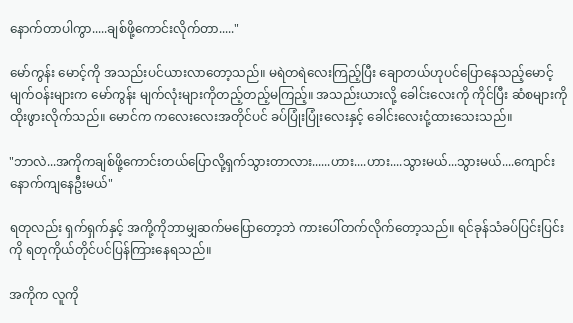နောက်တာပါကွာ.....ချစ်ဖို့ကောင်းလိုက်တာ....."

မော်ကွန်း မောင့်ကို အသည်းပင်ယားလာတော့သည်။ မရဲတရဲလေးကြည့်ပြီး ချောတယ်ဟုပင်ပြောနေသည့်မောင့်မျက်ဝန်းများက မော်ကွန်း မျက်လုံးများကိုတည့်တည့်မကြည့်။ အသည်းယားလို့ ခေါင်းလေးကို ကိုင်ပြီး ဆံစများကိုထိုးဖွားလိုက်သည်။ မောင်က ကလေးလေးအတိုင်ပင် ခပ်ပြုံးပြုံးလေးနှင့် ခေါင်းလေးငုံ့ထားသေးသည်။

"ဘာလဲ...အကိုကချစ်ဖို့ကောင်းတယ်ပြောလို့ရှက်သွားတာလား......ဟား....ဟား....သွားမယ်...သွားမယ်....ကျောင်းနောက်ကျနေဦးမယ်"

ရတုလည်း ရှက်ရှက်နှင့် အကို့ကိုဘာမျှဆက်မပြောတော့ဘဲ ကားပေါ်တက်လိုက်တော့သည်။ ရင်ခုန်သံခပ်ပြင်းပြင်းကို ရတုကိုယ်တိုင်ပင်ပြန်ကြားနေရသည်။

အကိုက လူကို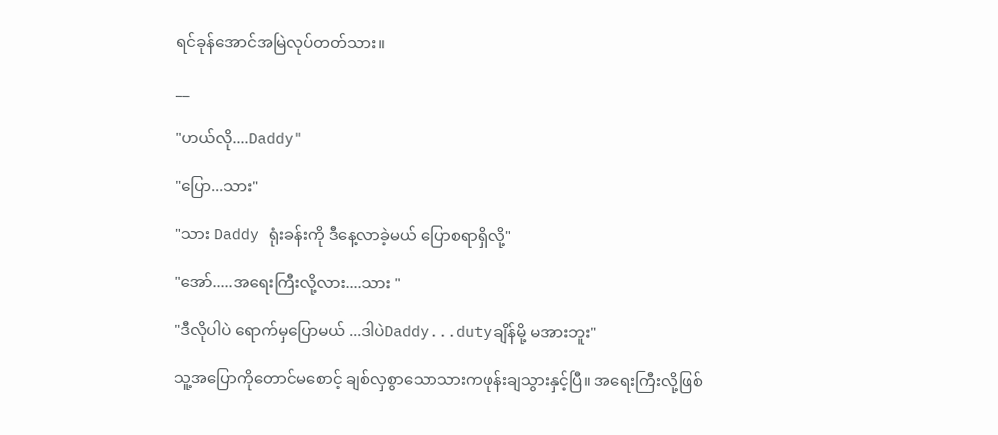ရင်ခုန်အောင်အမြဲလုပ်တတ်သား။

__

"ဟယ်လို....Daddy"

"ပြော...သား"

"သား Daddy ရုံးခန်းကို ဒီနေ့လာခဲ့မယ် ပြောစရာရှိလို့"

"အော်.....အရေးကြီးလို့လား....သား "

"ဒီလိုပါပဲ ရောက်မှပြောမယ် ...ဒါပဲDaddy...dutyချိန်မို့ မအားဘူး"

သူ့အပြောကိုတောင်မစောင့် ချစ်လှစွာသောသားကဖုန်းချသွားနှင့်ပြီ။ အရေးကြီးလို့ဖြစ်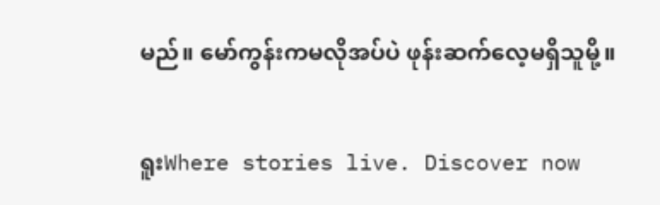မည်။ မော်ကွန်းကမလိုအပ်ပဲ ဖုန်းဆက်လေ့မရှိသူမို့။

ရူးWhere stories live. Discover now